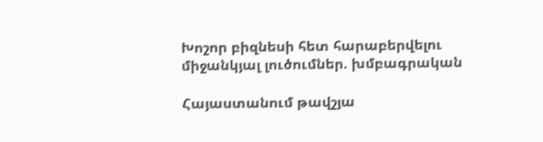Խոշոր բիզնեսի հետ հարաբերվելու միջանկյալ լուծումներ. խմբագրական

Հայաստանում թավշյա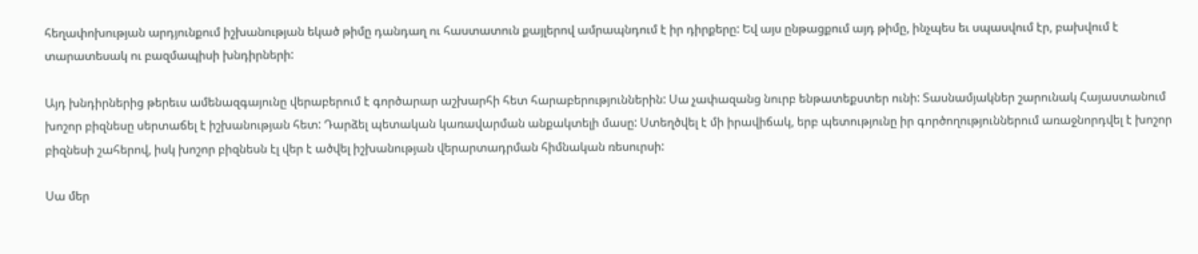հեղափոխության արդյունքում իշխանության եկած թիմը դանդաղ ու հաստատուն քայլերով ամրապնդում է իր դիրքերը: Եվ այս ընթացքում այդ թիմը, ինչպես եւ սպասվում էր, բախվում է տարատեսակ ու բազմապիսի խնդիրների:

Այդ խնդիրներից թերեւս ամենազգայունը վերաբերում է գործարար աշխարհի հետ հարաբերություններին: Սա չափազանց նուրբ ենթատեքստեր ունի: Տասնամյակներ շարունակ Հայաստանում խոշոր բիզնեսը սերտաճել է իշխանության հետ: Դարձել պետական կառավարման անքակտելի մասը: Ստեղծվել է մի իրավիճակ, երբ պետությունը իր գործողություններում առաջնորդվել է խոշոր բիզնեսի շահերով, իսկ խոշոր բիզնեսն էլ վեր է ածվել իշխանության վերարտադրման հիմնական ռեսուրսի:

Սա մեր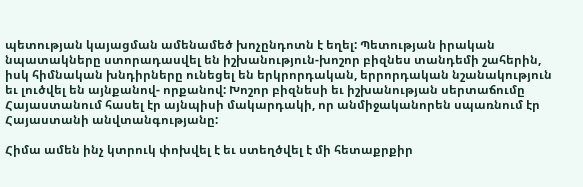պետության կայացման ամենամեծ խոչընդոտն է եղել: Պետության իրական նպատակները ստորադասվել են իշխանություն-խոշոր բիզնես տանդեմի շահերին, իսկ հիմնական խնդիրները ունեցել են երկրորդական, երրորդական նշանակություն եւ լուծվել են այնքանով- որքանով: Խոշոր բիզնեսի եւ իշխանության սերտաճումը Հայաստանում հասել էր այնպիսի մակարդակի, որ անմիջականորեն սպառնում էր Հայաստանի անվտանգությանը:

Հիմա ամեն ինչ կտրուկ փոխվել է եւ ստեղծվել է մի հետաքրքիր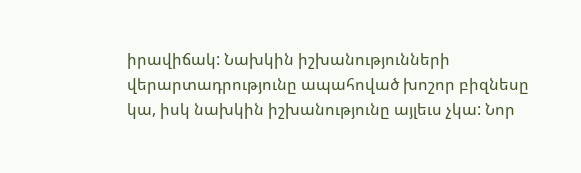իրավիճակ: Նախկին իշխանությունների վերարտադրությունը ապահոված խոշոր բիզնեսը կա, իսկ նախկին իշխանությունը այլեւս չկա: Նոր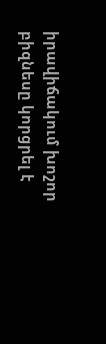իրավիճակում խոշոր բիզնեսը կորցրել է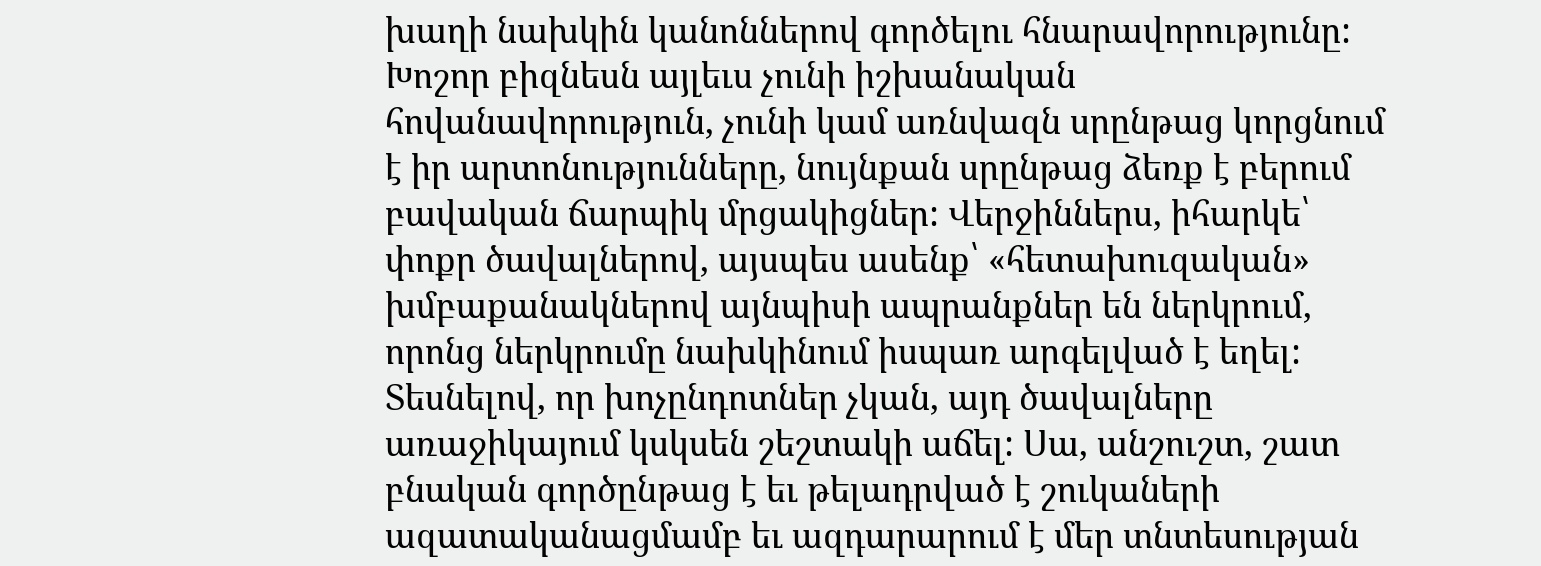խաղի նախկին կանոններով գործելու հնարավորությունը: Խոշոր բիզնեսն այլեւս չունի իշխանական հովանավորություն, չունի կամ առնվազն սրընթաց կորցնում է իր արտոնությունները, նույնքան սրընթաց ձեռք է բերում բավական ճարպիկ մրցակիցներ: Վերջիններս, իհարկե՝ փոքր ծավալներով, այսպես ասենք՝ «հետախուզական» խմբաքանակներով այնպիսի ապրանքներ են ներկրում, որոնց ներկրումը նախկինում իսպառ արգելված է եղել: Տեսնելով, որ խոչընդոտներ չկան, այդ ծավալները առաջիկայում կսկսեն շեշտակի աճել: Սա, անշուշտ, շատ բնական գործընթաց է եւ թելադրված է շուկաների ազատականացմամբ եւ ազդարարում է մեր տնտեսության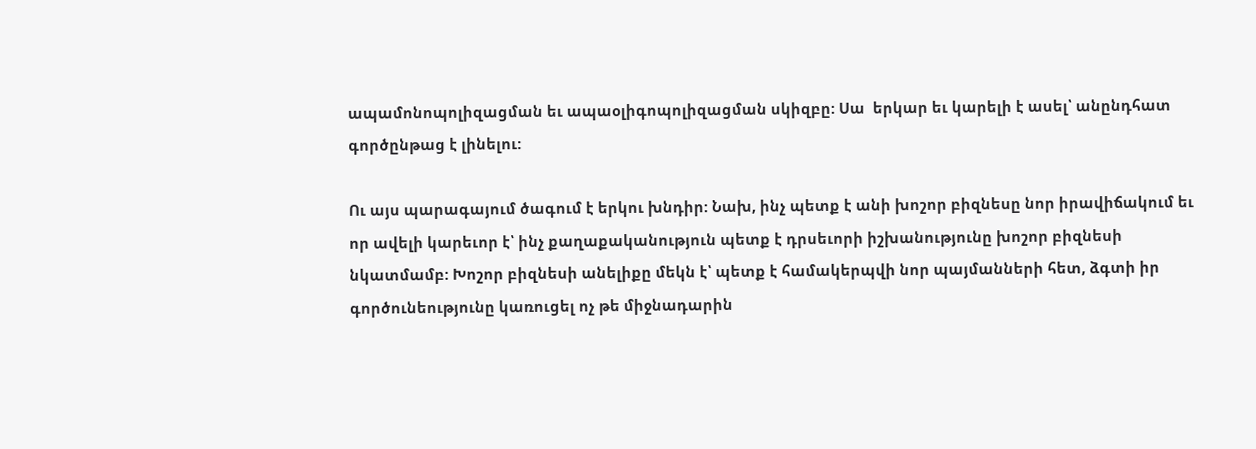ապամոնոպոլիզացման եւ ապաօլիգոպոլիզացման սկիզբը: Սա  երկար եւ կարելի է ասել՝ անընդհատ գործընթաց է լինելու:

Ու այս պարագայում ծագում է երկու խնդիր: Նախ, ինչ պետք է անի խոշոր բիզնեսը նոր իրավիճակում եւ որ ավելի կարեւոր է՝ ինչ քաղաքականություն պետք է դրսեւորի իշխանությունը խոշոր բիզնեսի նկատմամբ: Խոշոր բիզնեսի անելիքը մեկն է՝ պետք է համակերպվի նոր պայմանների հետ, ձգտի իր գործունեությունը կառուցել ոչ թե միջնադարին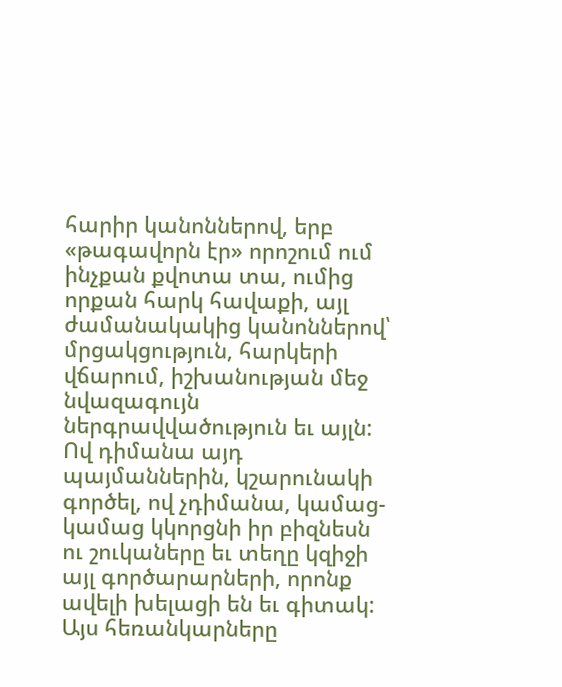հարիր կանոններով, երբ «թագավորն էր» որոշում ում ինչքան քվոտա տա, ումից որքան հարկ հավաքի, այլ ժամանակակից կանոններով՝ մրցակցություն, հարկերի վճարում, իշխանության մեջ նվազագույն ներգրավվածություն եւ այլն: Ով դիմանա այդ պայմաններին, կշարունակի գործել, ով չդիմանա, կամաց-կամաց կկորցնի իր բիզնեսն ու շուկաները եւ տեղը կզիջի այլ գործարարների, որոնք ավելի խելացի են եւ գիտակ: Այս հեռանկարները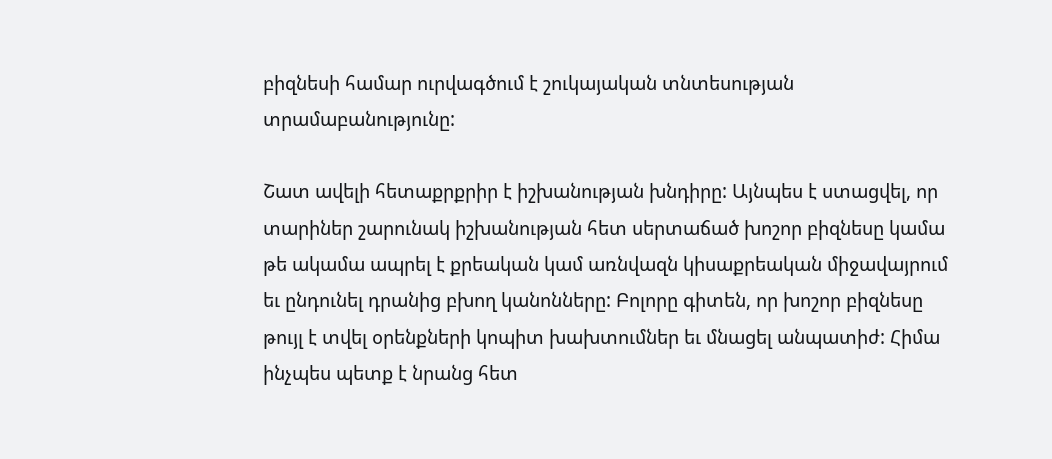բիզնեսի համար ուրվագծում է շուկայական տնտեսության տրամաբանությունը:

Շատ ավելի հետաքրքրիր է իշխանության խնդիրը: Այնպես է ստացվել, որ տարիներ շարունակ իշխանության հետ սերտաճած խոշոր բիզնեսը կամա թե ակամա ապրել է քրեական կամ առնվազն կիսաքրեական միջավայրում եւ ընդունել դրանից բխող կանոնները: Բոլորը գիտեն, որ խոշոր բիզնեսը թույլ է տվել օրենքների կոպիտ խախտումներ եւ մնացել անպատիժ: Հիմա ինչպես պետք է նրանց հետ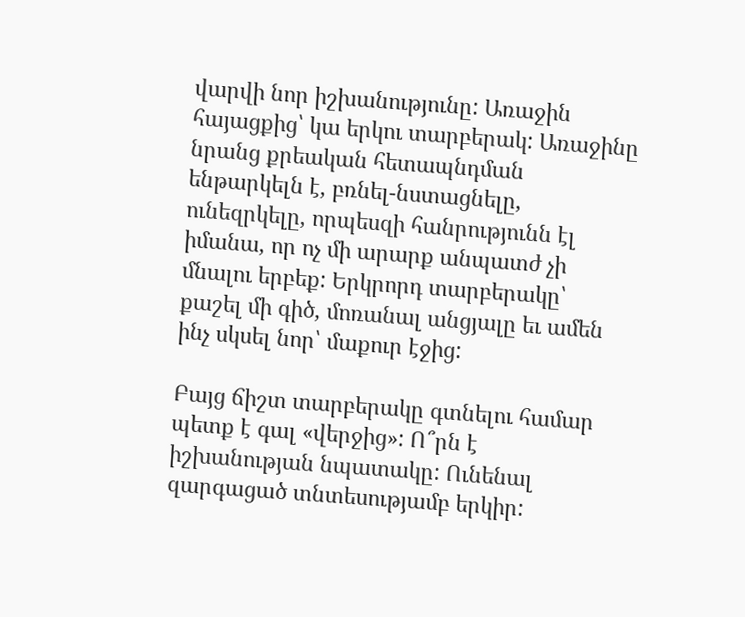վարվի նոր իշխանությունը: Առաջին հայացքից՝ կա երկու տարբերակ: Առաջինը նրանց քրեական հետապնդման ենթարկելն է, բռնել-նստացնելը, ունեզրկելը, որպեսզի հանրությունն էլ իմանա, որ ոչ մի արարք անպատժ չի մնալու երբեք: Երկրորդ տարբերակը՝ քաշել մի գիծ, մոռանալ անցյալը եւ ամեն ինչ սկսել նոր՝ մաքուր էջից:

Բայց ճիշտ տարբերակը գտնելու համար պետք է գալ «վերջից»: Ո՞րն է իշխանության նպատակը: Ունենալ զարգացած տնտեսությամբ երկիր: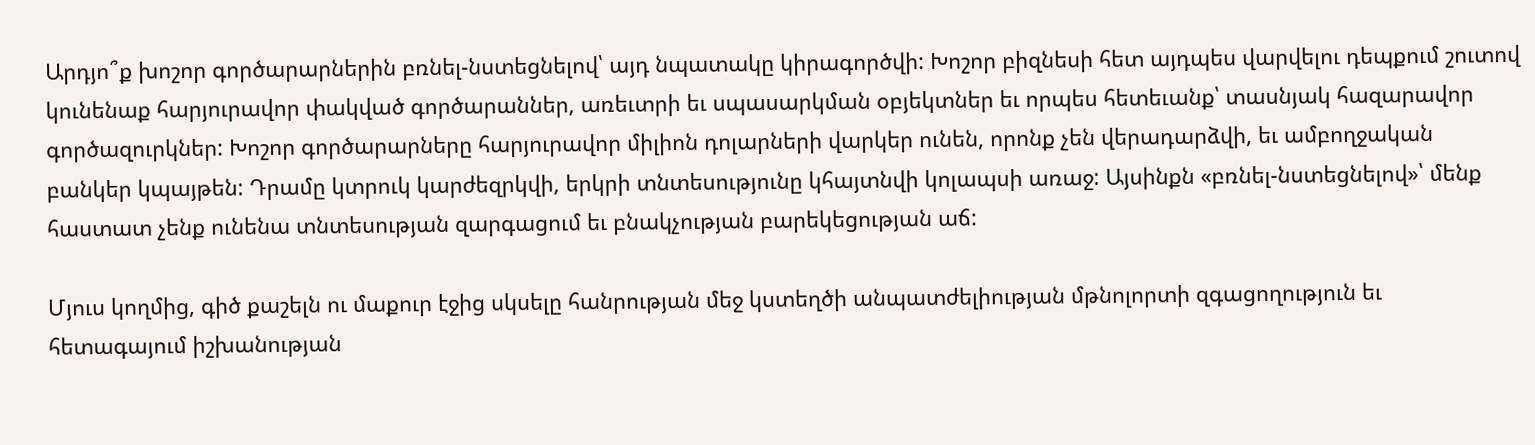Արդյո՞ք խոշոր գործարարներին բռնել-նստեցնելով՝ այդ նպատակը կիրագործվի: Խոշոր բիզնեսի հետ այդպես վարվելու դեպքում շուտով կունենաք հարյուրավոր փակված գործարաններ, առեւտրի եւ սպասարկման օբյեկտներ եւ որպես հետեւանք՝ տասնյակ հազարավոր գործազուրկներ: Խոշոր գործարարները հարյուրավոր միլիոն դոլարների վարկեր ունեն, որոնք չեն վերադարձվի, եւ ամբողջական բանկեր կպայթեն: Դրամը կտրուկ կարժեզրկվի, երկրի տնտեսությունը կհայտնվի կոլապսի առաջ: Այսինքն «բռնել-նստեցնելով»՝ մենք հաստատ չենք ունենա տնտեսության զարգացում եւ բնակչության բարեկեցության աճ:

Մյուս կողմից, գիծ քաշելն ու մաքուր էջից սկսելը հանրության մեջ կստեղծի անպատժելիության մթնոլորտի զգացողություն եւ հետագայում իշխանության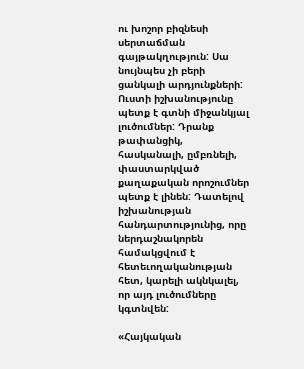ու խոշոր բիզնեսի սերտաճման գայթակղություն: Սա նույնպես չի բերի ցանկալի արդյունքների: Ուստի իշխանությունը պետք է գտնի միջանկյալ լուծումներ: Դրանք թափանցիկ, հասկանալի, ըմբռնելի, փաստարկված քաղաքական որոշումներ պետք է լինեն: Դատելով իշխանության հանդարտությունից, որը ներդաշնակորեն համակցվում է հետեւողականության հետ, կարելի ակնկալել, որ այդ լուծումները կգտնվեն:

«Հայկական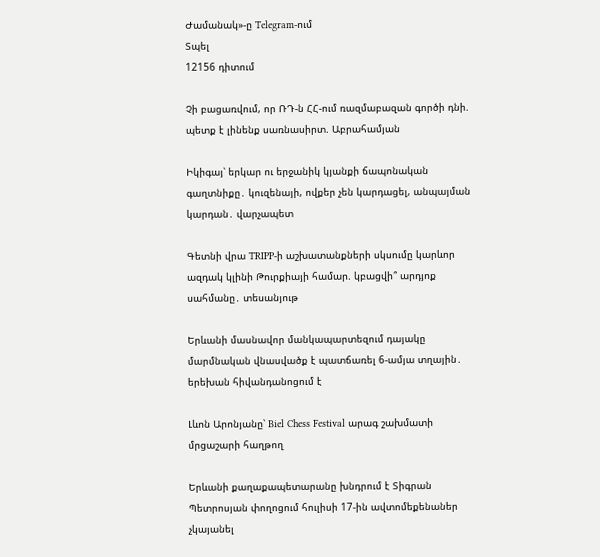Ժամանակ»-ը Telegram-ում
Տպել
12156 դիտում

Չի բացառվում, որ ՌԴ-ն ՀՀ-ում ռազմաբազան գործի դնի. պետք է լինենք սառնասիրտ. Աբրահամյան

Իկիգայ՝ երկար ու երջանիկ կյանքի ճապոնական գաղտնիքը․ կուզենայի, ովքեր չեն կարդացել, անպայման կարդան․ վարչապետ

Գետնի վրա TRIPP-ի աշխատանքների սկսումը կարևոր ազդակ կլինի Թուրքիայի համար. կբացվի՞ արդյոք սահմանը․ տեսանյութ

Երևանի մասնավոր մանկապարտեզում դայակը մարմնական վնասվածք է պատճառել 6-ամյա տղային․ երեխան հիվանդանոցում է

Լևոն Արոնյանը՝ Biel Chess Festival արագ շախմատի մրցաշարի հաղթող

Երևանի քաղաքապետարանը խնդրում է Տիգրան Պետրոսյան փողոցում հուլիսի 17-ին ավտոմեքենաներ չկայանել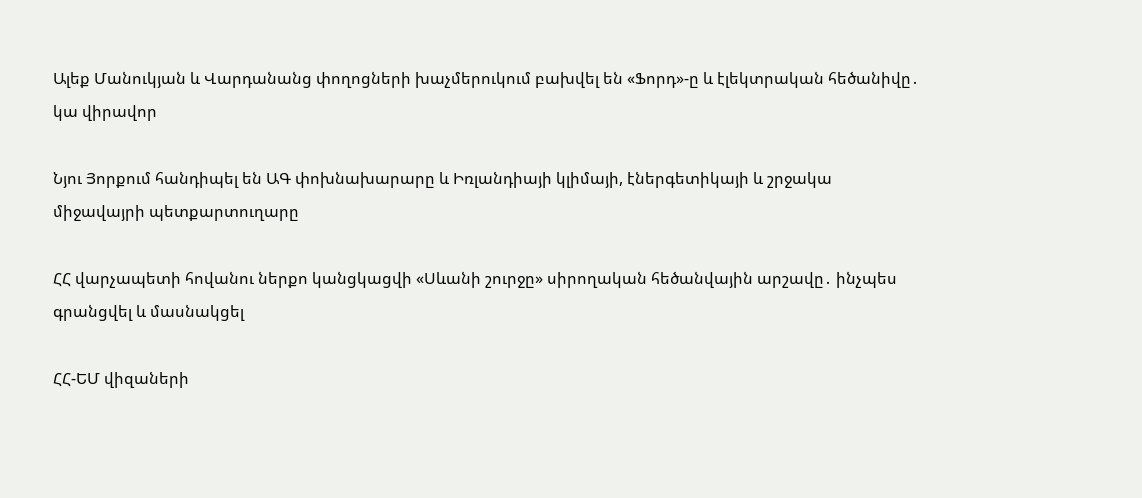Ալեք Մանուկյան և Վարդանանց փողոցների խաչմերուկում բախվել են «Ֆորդ»-ը և էլեկտրական հեծանիվը․ կա վիրավոր

Նյու Յորքում հանդիպել են ԱԳ փոխնախարարը և Իռլանդիայի կլիմայի, էներգետիկայի և շրջակա միջավայրի պետքարտուղարը

ՀՀ վարչապետի հովանու ներքո կանցկացվի «Սևանի շուրջը» սիրողական հեծանվային արշավը․ ինչպես գրանցվել և մասնակցել

ՀՀ-ԵՄ վիզաների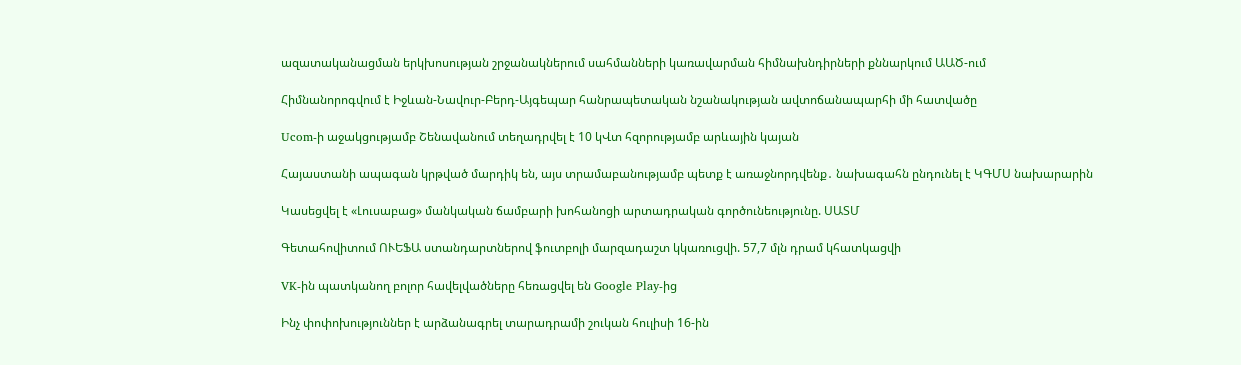ազատականացման երկխոսության շրջանակներում սահմանների կառավարման հիմնախնդիրների քննարկում ԱԱԾ-ում

Հիմնանորոգվում է Իջևան-Նավուր-Բերդ-Այգեպար հանրապետական նշանակության ավտոճանապարհի մի հատվածը

Ucom-ի աջակցությամբ Շենավանում տեղադրվել է 10 կՎտ հզորությամբ արևային կայան

Հայաստանի ապագան կրթված մարդիկ են, այս տրամաբանությամբ պետք է առաջնորդվենք․ նախագահն ընդունել է ԿԳՄՍ նախարարին

Կասեցվել է «Լուսաբաց» մանկական ճամբարի խոհանոցի արտադրական գործունեությունը. ՍԱՏՄ

Գետահովիտում ՈՒԵՖԱ ստանդարտներով ֆուտբոլի մարզադաշտ կկառուցվի. 57,7 մլն դրամ կհատկացվի

VK-ին պատկանող բոլոր հավելվածները հեռացվել են Google Play-ից

Ինչ փոփոխություններ է արձանագրել տարադրամի շուկան հուլիսի 16-ին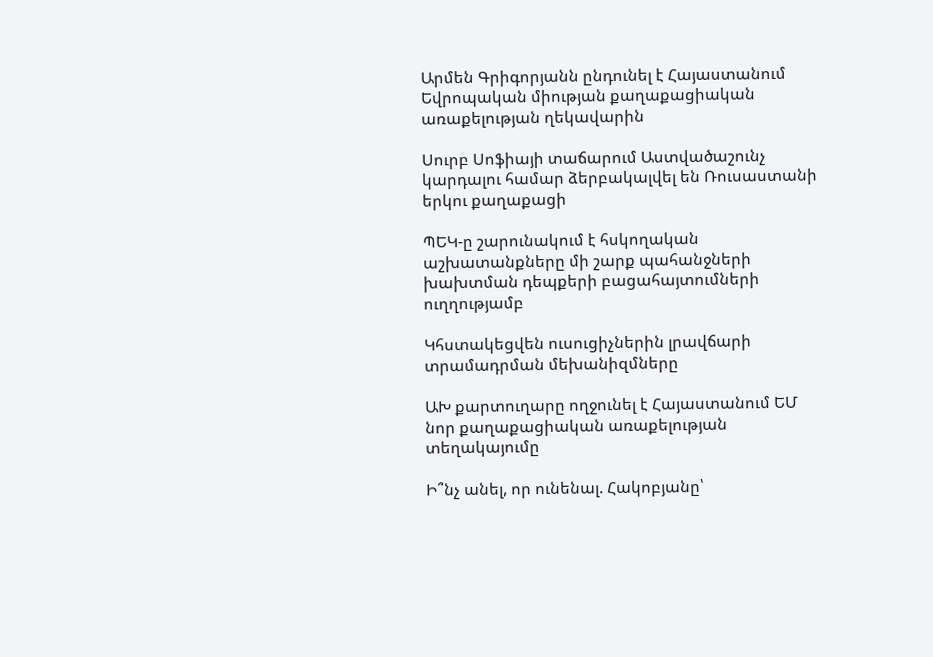Արմեն Գրիգորյանն ընդունել է Հայաստանում Եվրոպական միության քաղաքացիական առաքելության ղեկավարին

Սուրբ Սոֆիայի տաճարում Աստվածաշունչ կարդալու համար ձերբակալվել են Ռուսաստանի երկու քաղաքացի

ՊԵԿ-ը շարունակում է հսկողական աշխատանքները մի շարք պահանջների խախտման դեպքերի բացահայտումների ուղղությամբ

Կհստակեցվեն ուսուցիչներին լրավճարի տրամադրման մեխանիզմները

ԱԽ քարտուղարը ողջունել է Հայաստանում ԵՄ նոր քաղաքացիական առաքելության տեղակայումը

Ի՞նչ անել, որ ունենալ. Հակոբյանը՝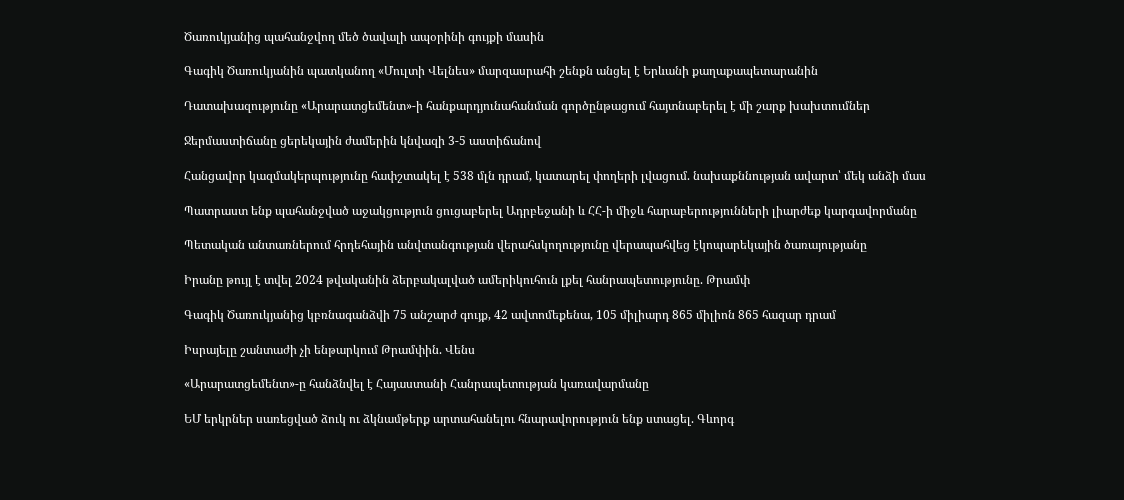Ծառուկյանից պահանջվող մեծ ծավալի ապօրինի գույքի մասին

Գագիկ Ծառուկյանին պատկանող «Մուլտի Վելնես» մարզասրահի շենքն անցել է Երևանի քաղաքապետարանին

Դատախազությունը «Արարատցեմենտ»-ի հանքարդյունահանման գործընթացում հայտնաբերել է մի շարք խախտումներ

Ջերմաստիճանը ցերեկային ժամերին կնվազի 3-5 աստիճանով

Հանցավոր կազմակերպությունը հափշտակել է 538 մլն դրամ, կատարել փողերի լվացում. նախաքննության ավարտ՝ մեկ անձի մաս

Պատրաստ ենք պահանջված աջակցություն ցուցաբերել Ադրբեջանի և ՀՀ-ի միջև հարաբերությունների լիարժեք կարգավորմանը

Պետական անտառներում հրդեհային անվտանգության վերահսկողությունը վերապահվեց էկոպարեկային ծառայությանը

Իրանը թույլ է տվել 2024 թվականին ձերբակալված ամերիկուհուն լքել հանրապետությունը. Թրամփ

Գագիկ Ծառուկյանից կբռնագանձվի 75 անշարժ գույք, 42 ավտոմեքենա, 105 միլիարդ 865 միլիոն 865 հազար դրամ

Իսրայելը շանտաժի չի ենթարկում Թրամփին. Վենս

«Արարատցեմենտ»-ը հանձնվել է Հայաստանի Հանրապետության կառավարմանը

ԵՄ երկրներ սառեցված ձուկ ու ձկնամթերք արտահանելու հնարավորություն ենք ստացել. Գևորգ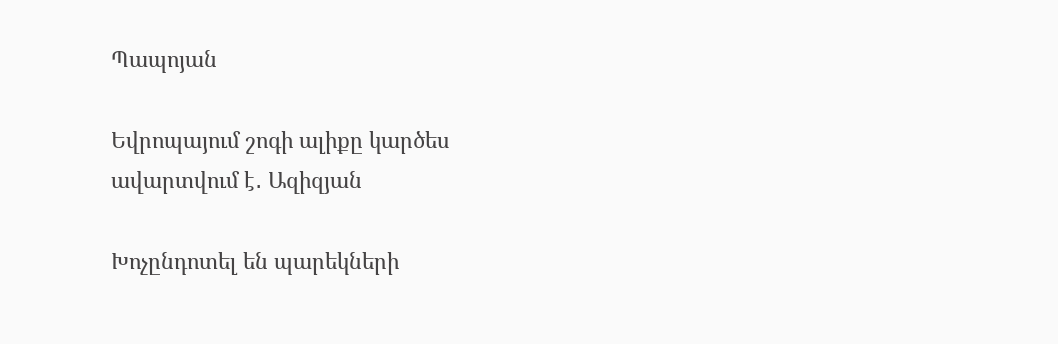Պապոյան

Եվրոպայում շոգի ալիքը կարծես ավարտվում է․ Ազիզյան

Խոչընդոտել են պարեկների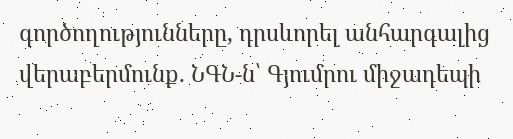գործողությունները, դրսևորել անհարգալից վերաբերմունք. ՆԳՆ-ն՝ Գյումրու միջադեպի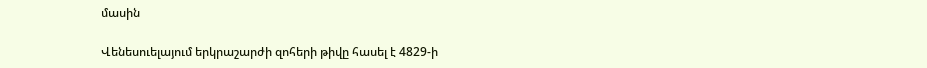մասին

Վենեսուելայում երկրաշարժի զոհերի թիվը հասել է 4829-ի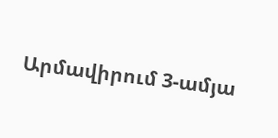Արմավիրում 3-ամյա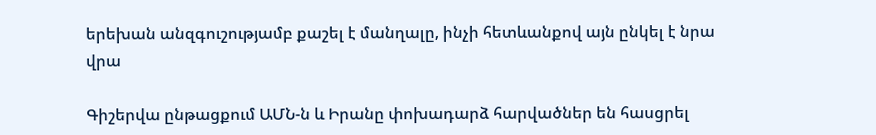երեխան անզգուշությամբ քաշել է մանղալը, ինչի հետևանքով այն ընկել է նրա վրա

Գիշերվա ընթացքում ԱՄՆ-ն և Իրանը փոխադարձ հարվածներ են հասցրել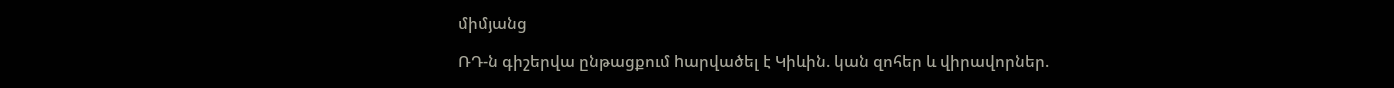միմյանց

ՌԴ-ն գիշերվա ընթացքում hարվածել է Կիևին. կան զոհեր և վիրավորներ.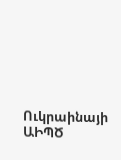Ուկրաինայի ԱԻՊԾ